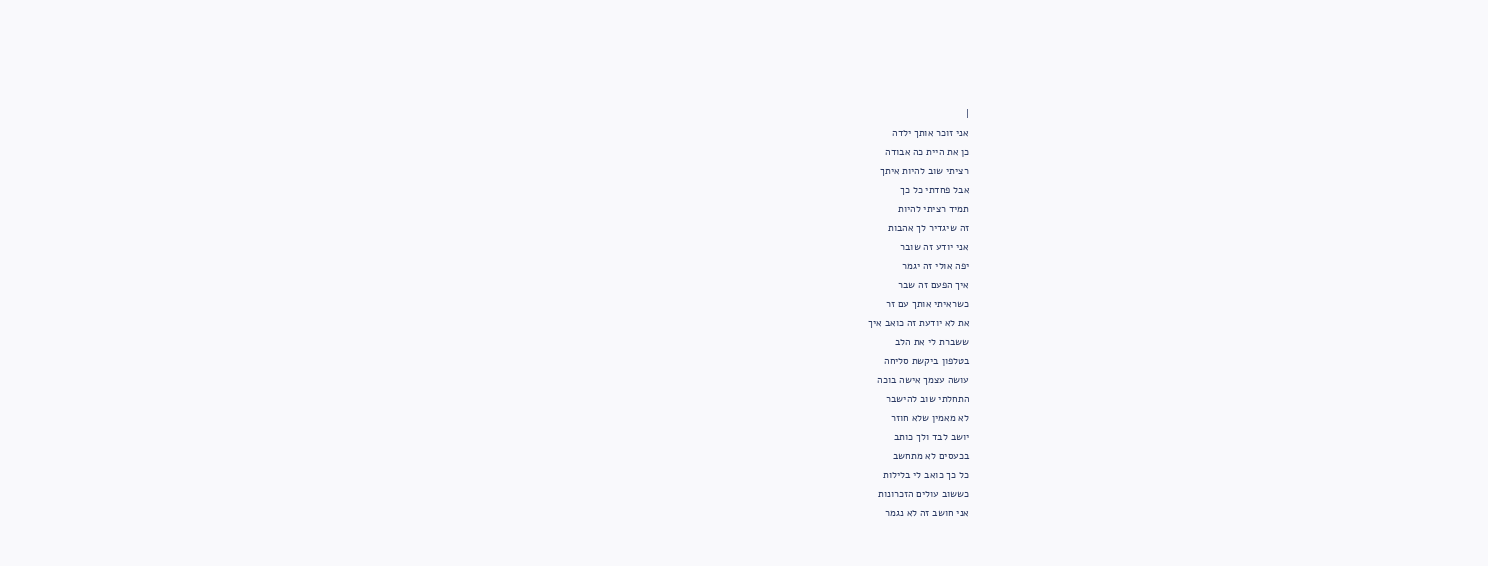|
אני זוכר אותך ילדה
כן את היית כה אבודה
רציתי שוב להיות איתך
אבל פחדתי כל כך
תמיד רציתי להיות
זה שיגדיר לך אהבות
אני יודע זה שובר
יפה אולי זה יגמר
איך הפעם זה שבר
כשראיתי אותך עם זר
את לא יודעת זה כואב איך
ששברת לי את הלב
בטלפון ביקשת סליחה
עושה עצמך אישה בוכה
התחלתי שוב להישבר
לא מאמין שלא חוזר
יושב לבד ולך כותב
בכעסים לא מתחשב
כל כך כואב לי בלילות
כששוב עולים הזכרונות
אני חושב זה לא נגמר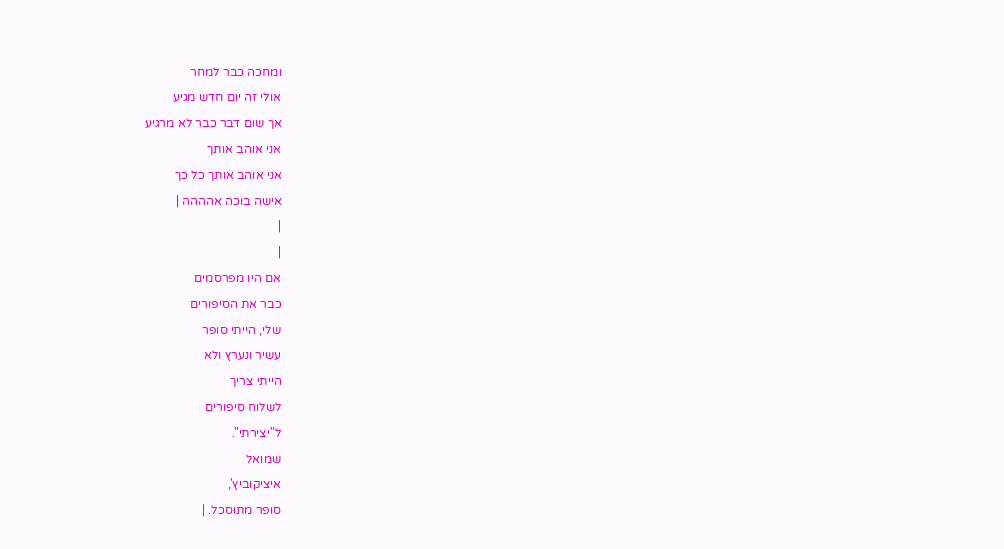ומחכה כבר למחר
אולי זה יום חדש מגיע
אך שום דבר כבר לא מרגיע
אני אוהב אותך
אני אוהב אותך כל כך
אישה בוכה אהההה |
|
|
אם היו מפרסמים
כבר את הסיפורים
שלי, הייתי סופר
עשיר ונערץ ולא
הייתי צריך
לשלוח סיפורים
ל"יצירתי".
שמואל
איציקוביץ',
סופר מתוסכל. |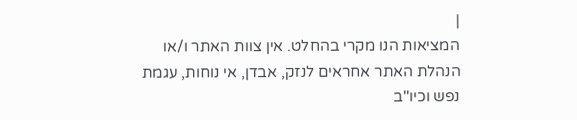|
המציאות הנו מקרי בהחלט. אין צוות האתר ו/או
הנהלת האתר אחראים לנזק, אבדן, אי נוחות, עגמת
נפש וכיו''ב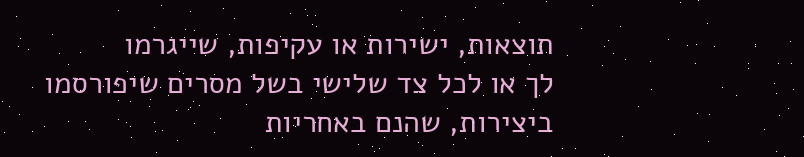תוצאות, ישירות או עקיפות, שייגרמו
לך או לכל צד שלישי בשל מסרים שיפורסמו
ביצירות, שהנם באחריות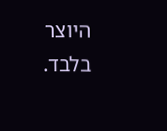היוצר בלבד.